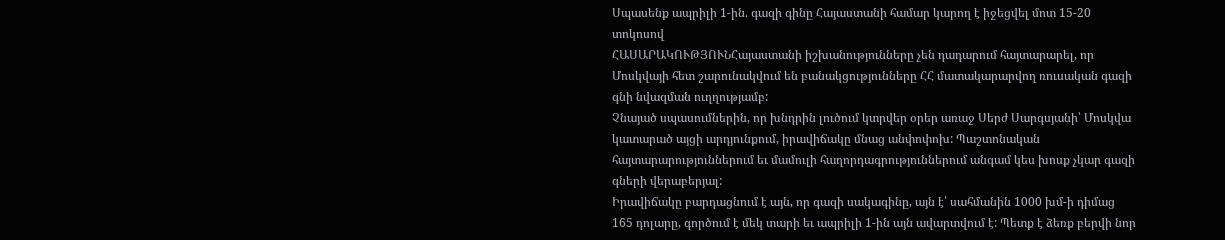Սպասենք ապրիլի 1-ին. գազի գինը Հայաստանի համար կարող է իջեցվել մոտ 15-20 տոկոսով
ՀԱՍԱՐԱԿՈՒԹՅՈՒՆՀայաստանի իշխանությունները չեն դադարում հայտարարել, որ Մոսկվայի հետ շարունակվում են բանակցությունները ՀՀ մատակարարվող ռուսական գազի գնի նվազման ուղղությամբ:
Չնայած սպասումներին, որ խնդրին լուծում կտրվեր օրեր առաջ Սերժ Սարգսյանի՝ Մոսկվա կատարած այցի արդյունքում, իրավիճակը մնաց անփոփոխ: Պաշտոնական հայտարարություններում եւ մամուլի հաղորդագրություններում անգամ կես խոսք չկար գազի գների վերաբերյալ:
Իրավիճակը բարդացնում է այն, որ գազի սակագինը, այն է՝ սահմանին 1000 խմ-ի դիմաց 165 դոլարը, գործում է մեկ տարի եւ ապրիլի 1-ին այն ավարտվում է: Պետք է ձեռք բերվի նոր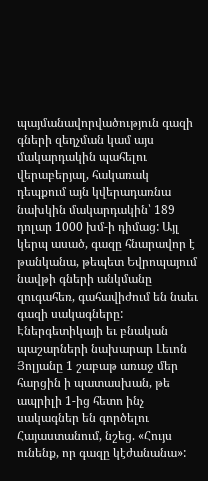պայմանավորվածություն գազի գների զեղչման կամ այս մակարդակին պահելու վերաբերյալ, հակառակ դեպքում այն կվերադառնա նախկին մակարդակին՝ 189 դոլար 1000 խմ-ի դիմաց: Այլ կերպ ասած, գազը հնարավոր է թանկանա, թեպետ Եվրոպայում նավթի գների անկմանը զուգահեռ, գահավիժում են նաեւ գազի սակագները: Էներգետիկայի եւ բնական պաշարների նախարար Լեւոն Յոլյանը 1 շաբաթ առաջ մեր հարցին ի պատասխան, թե ապրիլի 1-ից հետո ինչ սակագներ են գործելու Հայաստանում, նշեց. «Հույս ունենք, որ գազը կէժանանա»: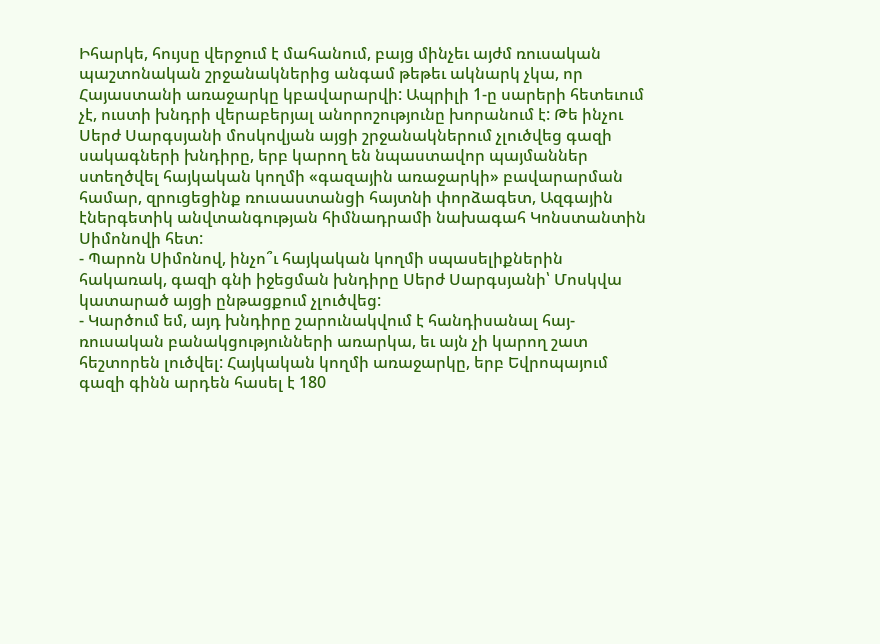Իհարկե, հույսը վերջում է մահանում, բայց մինչեւ այժմ ռուսական պաշտոնական շրջանակներից անգամ թեթեւ ակնարկ չկա, որ Հայաստանի առաջարկը կբավարարվի: Ապրիլի 1-ը սարերի հետեւում չէ, ուստի խնդրի վերաբերյալ անորոշությունը խորանում է: Թե ինչու Սերժ Սարգսյանի մոսկովյան այցի շրջանակներում չլուծվեց գազի սակագների խնդիրը, երբ կարող են նպաստավոր պայմաններ ստեղծվել հայկական կողմի «գազային առաջարկի» բավարարման համար, զրուցեցինք ռուսաստանցի հայտնի փորձագետ, Ազգային էներգետիկ անվտանգության հիմնադրամի նախագահ Կոնստանտին Սիմոնովի հետ:
- Պարոն Սիմոնով, ինչո՞ւ հայկական կողմի սպասելիքներին հակառակ, գազի գնի իջեցման խնդիրը Սերժ Սարգսյանի՝ Մոսկվա կատարած այցի ընթացքում չլուծվեց:
- Կարծում եմ, այդ խնդիրը շարունակվում է հանդիսանալ հայ-ռուսական բանակցությունների առարկա, եւ այն չի կարող շատ հեշտորեն լուծվել: Հայկական կողմի առաջարկը, երբ Եվրոպայում գազի գինն արդեն հասել է 180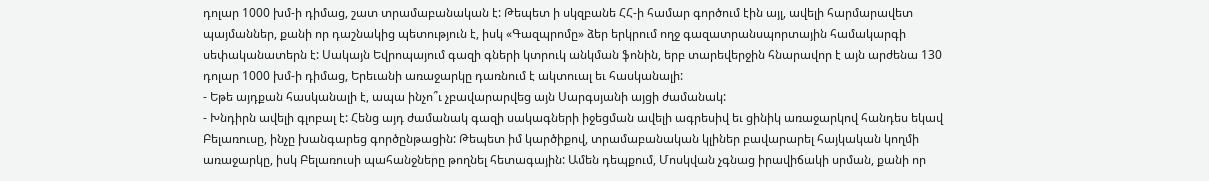դոլար 1000 խմ-ի դիմաց, շատ տրամաբանական է: Թեպետ ի սկզբանե ՀՀ-ի համար գործում էին այլ, ավելի հարմարավետ պայմաններ, քանի որ դաշնակից պետություն է, իսկ «Գազպրոմը» ձեր երկրում ողջ գազատրանսպորտային համակարգի սեփականատերն է: Սակայն Եվրոպայում գազի գների կտրուկ անկման ֆոնին, երբ տարեվերջին հնարավոր է այն արժենա 130 դոլար 1000 խմ-ի դիմաց, Երեւանի առաջարկը դառնում է ակտուալ եւ հասկանալի:
- Եթե այդքան հասկանալի է, ապա ինչո՞ւ չբավարարվեց այն Սարգսյանի այցի ժամանակ:
- Խնդիրն ավելի գլոբալ է: Հենց այդ ժամանակ գազի սակագների իջեցման ավելի ագրեսիվ եւ ցինիկ առաջարկով հանդես եկավ Բելառուսը, ինչը խանգարեց գործընթացին: Թեպետ իմ կարծիքով, տրամաբանական կլիներ բավարարել հայկական կողմի առաջարկը, իսկ Բելառուսի պահանջները թողնել հետագային: Ամեն դեպքում, Մոսկվան չգնաց իրավիճակի սրման, քանի որ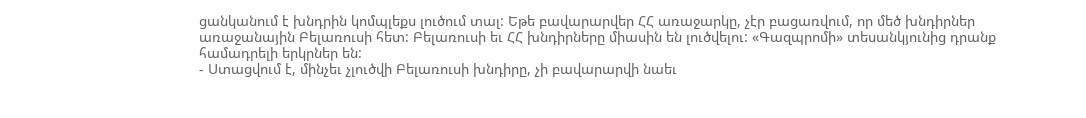ցանկանում է խնդրին կոմպլեքս լուծում տալ: Եթե բավարարվեր ՀՀ առաջարկը, չէր բացառվում, որ մեծ խնդիրներ առաջանային Բելառուսի հետ: Բելառուսի եւ ՀՀ խնդիրները միասին են լուծվելու: «Գազպրոմի» տեսանկյունից դրանք համադրելի երկրներ են:
- Ստացվում է, մինչեւ չլուծվի Բելառուսի խնդիրը, չի բավարարվի նաեւ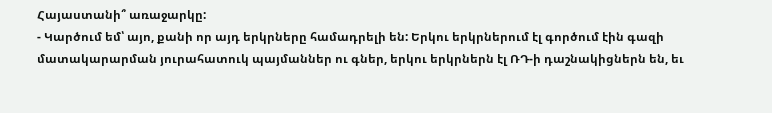Հայաստանի՞ առաջարկը:
- Կարծում եմ՝ այո, քանի որ այդ երկրները համադրելի են: Երկու երկրներում էլ գործում էին գազի մատակարարման յուրահատուկ պայմաններ ու գներ, երկու երկրներն էլ ՌԴ-ի դաշնակիցներն են, եւ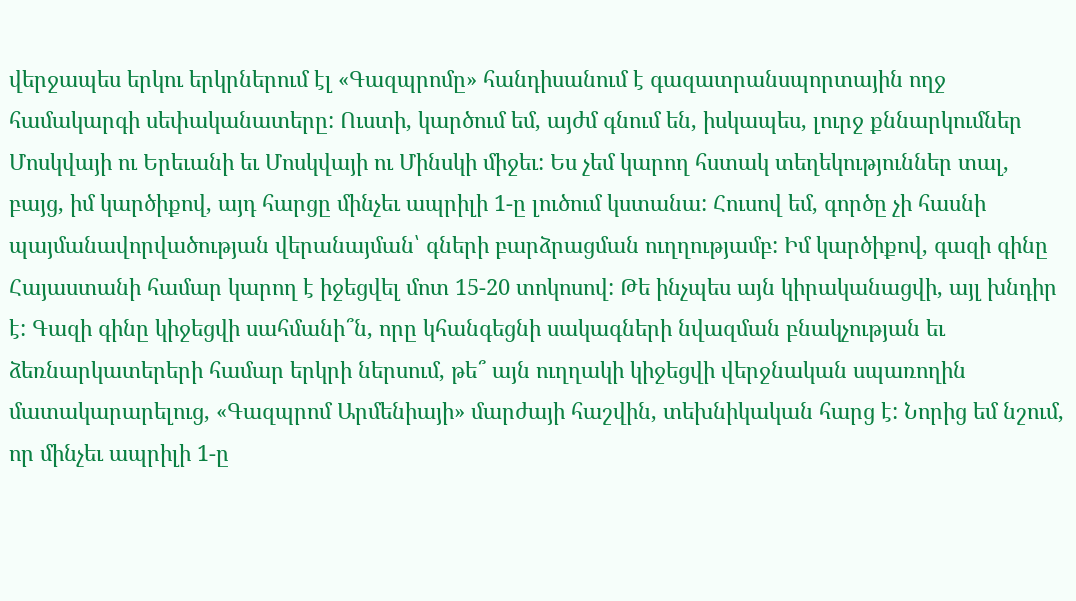վերջապես երկու երկրներում էլ «Գազպրոմը» հանդիսանում է գազատրանսպորտային ողջ համակարգի սեփականատերը: Ուստի, կարծում եմ, այժմ գնում են, իսկապես, լուրջ քննարկումներ Մոսկվայի ու Երեւանի եւ Մոսկվայի ու Մինսկի միջեւ: Ես չեմ կարող հստակ տեղեկություններ տալ, բայց, իմ կարծիքով, այդ հարցը մինչեւ ապրիլի 1-ը լուծում կստանա: Հուսով եմ, գործը չի հասնի պայմանավորվածության վերանայման՝ գների բարձրացման ուղղությամբ: Իմ կարծիքով, գազի գինը Հայաստանի համար կարող է իջեցվել մոտ 15-20 տոկոսով: Թե ինչպես այն կիրականացվի, այլ խնդիր է: Գազի գինը կիջեցվի սահմանի՞ն, որը կհանգեցնի սակագների նվազման բնակչության եւ ձեռնարկատերերի համար երկրի ներսում, թե՞ այն ուղղակի կիջեցվի վերջնական սպառողին մատակարարելուց, «Գազպրոմ Արմենիայի» մարժայի հաշվին, տեխնիկական հարց է: Նորից եմ նշում, որ մինչեւ ապրիլի 1-ը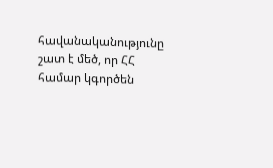հավանականությունը շատ է մեծ, որ ՀՀ համար կգործեն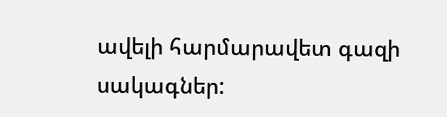ավելի հարմարավետ գազի սակագներ: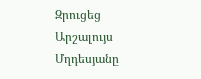Զրուցեց Արշալույս Մղդեսյանը